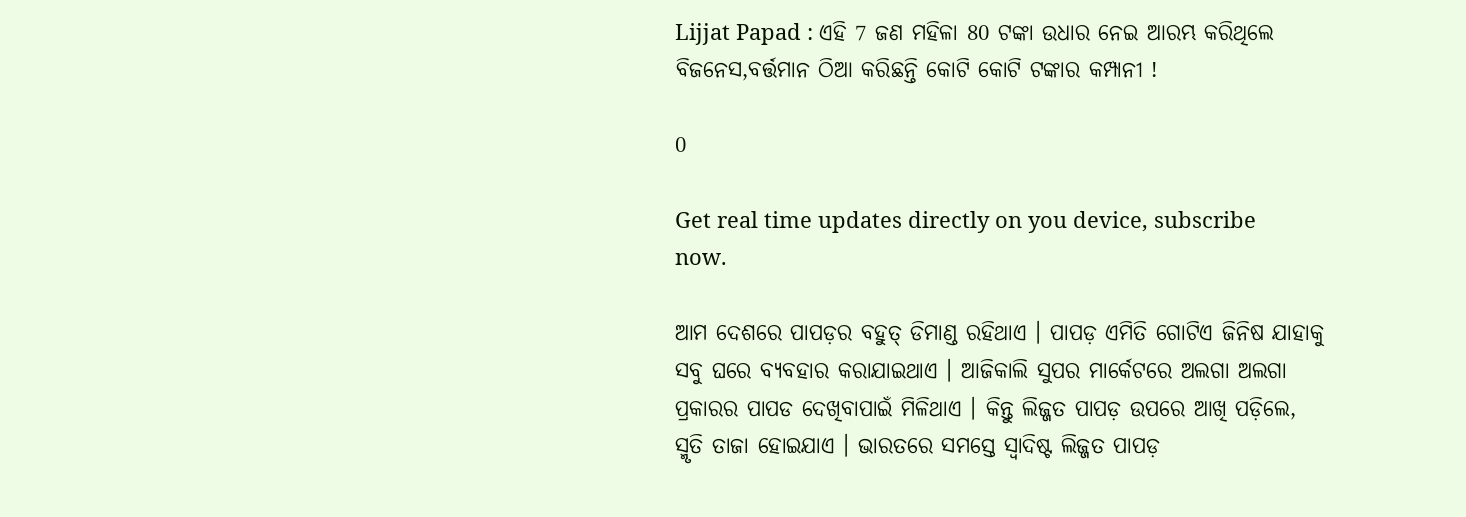Lijjat Papad : ଏହି 7 ଜଣ ମହିଳା 80 ଟଙ୍କା ଉଧାର ନେଇ ଆରମ୍ଭ କରିଥିଲେ ବିଜନେସ,ବର୍ତ୍ତମାନ ଠିଆ କରିଛନ୍ତି କୋଟି କୋଟି ଟଙ୍କାର କମ୍ପାନୀ !

0

Get real time updates directly on you device, subscribe now.

ଆମ ଦେଶରେ ପାପଡ଼ର ବହୁତ୍ ଡିମାଣ୍ଡ ରହିଥାଏ । ପାପଡ଼ ଏମିତି ଗୋଟିଏ ଜିନିଷ ଯାହାକୁ ସବୁ ଘରେ ବ୍ୟବହାର କରାଯାଇଥାଏ । ଆଜିକାଲି ସୁପର ମାର୍କେଟରେ ଅଲଗା ଅଲଗା ପ୍ରକାରର ପାପଡ ଦେଖିବାପାଇଁ ମିଳିଥାଏ । କିନ୍ତୁ ଲିଜ୍ଜତ ପାପଡ଼ ଉପରେ ଆଖି ପଡ଼ିଲେ, ସ୍ମୃତି ତାଜା ହୋଇଯାଏ । ଭାରତରେ ସମସ୍ତେ ସ୍ଵାଦିଷ୍ଟ ଲିଜ୍ଜତ ପାପଡ଼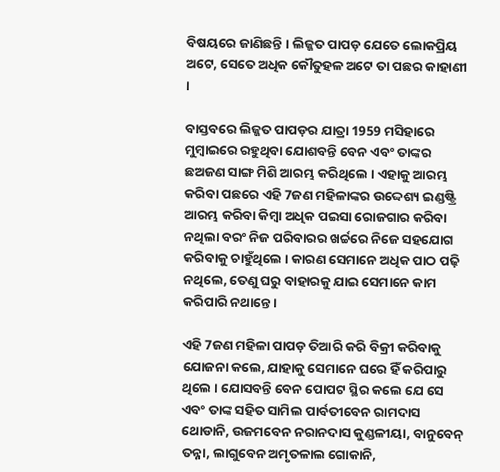ବିଷୟରେ ଜାଣିଛନ୍ତି । ଲିଜ୍ଜତ ପାପଡ଼ ଯେତେ ଲୋକପ୍ରିୟ ଅଟେ, ସେତେ ଅଧିକ କୌତୁହଳ ଅଟେ ତା ପଛର କାହାଣୀ ।

ବାସ୍ତବରେ ଲିଜ୍ଜତ ପାପଡ଼ର ଯାତ୍ରା 1959 ମସିହାରେ ମୁମ୍ବାଇରେ ରହୁଥିବା ଯୋଶବନ୍ତି ବେନ ଏବଂ ତାଙ୍କର ଛଅଜଣ ସାଙ୍ଗ ମିଶି ଆରମ୍ଭ କରିଥିଲେ । ଏହାକୁ ଆରମ୍ଭ କରିବା ପଛରେ ଏହି 7ଜଣ ମହିଳାଙ୍କର ଉଦ୍ଦେଶ୍ୟ ଇଣ୍ଡଷ୍ଟ୍ରି ଆରମ୍ଭ କରିବା କିମ୍ବା ଅଧିକ ପଇସା ରୋଜଗାର କରିବା ନଥିଲା ବରଂ ନିଜ ପରିବାରର ଖର୍ଚ୍ଚରେ ନିଜେ ସହଯୋଗ କରିବାକୁ ଚାହୁଁଥିଲେ । କାରଣ ସେମାନେ ଅଧିକ ପାଠ ପଢ଼ି ନଥିଲେ, ତେଣୁ ଘରୁ ବାହାରକୁ ଯାଇ ସେମାନେ କାମ କରିପାରି ନଥାନ୍ତେ ।

ଏହି 7ଜଣ ମହିଳା ପାପଡ଼ ତିଆରି କରି ବିକ୍ରୀ କରିବାକୁ ଯୋଜନା କଲେ, ଯାହାକୁ ସେମାନେ ଘରେ ହିଁ କରିପାରୁ ଥିଲେ । ଯୋସବନ୍ତି ବେନ ପୋପଟ ସ୍ଥିର କଲେ ଯେ ସେ ଏବଂ ତାଙ୍କ ସହିତ ସାମିଲ ପାର୍ବତୀବେନ ରାମଦାସ ଥୋଡାନି, ଉଜମବେନ ନରାନଦାସ କୁଣ୍ଡଳୀୟା, ବାନୁବେନ୍ ତନ୍ନା, ଲାଗୁବେନ ଅମୃତଳାଲ ଗୋକାନି,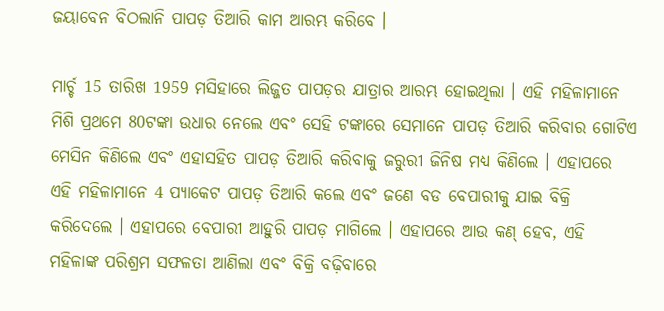ଜୟାବେନ ବିଠଲାନି ପାପଡ଼ ତିଆରି କାମ ଆରମ୍ଭ କରିବେ ।

ମାର୍ଚ୍ଚ 15 ତାରିଖ 1959 ମସିହାରେ ଲିଜ୍ଜତ ପାପଡ଼ର ଯାତ୍ରାର ଆରମ୍ଭ ହୋଇଥିଲା । ଏହି ମହିଳାମାନେ ମିଶି ପ୍ରଥମେ 80ଟଙ୍କା ଉଧାର ନେଲେ ଏବଂ ସେହି ଟଙ୍କାରେ ସେମାନେ ପାପଡ଼ ତିଆରି କରିବାର ଗୋଟିଏ ମେସିନ କିଣିଲେ ଏବଂ ଏହାସହିତ ପାପଡ଼ ତିଆରି କରିବାକୁ ଜରୁରୀ ଜିନିଷ ମଧ୍ୟ କିଣିଲେ । ଏହାପରେ ଏହି ମହିଳାମାନେ 4 ପ୍ୟାକେଟ ପାପଡ଼ ତିଆରି କଲେ ଏବଂ ଜଣେ ବଡ ବେପାରୀକୁ ଯାଇ ବିକ୍ରି କରିଦେଲେ । ଏହାପରେ ବେପାରୀ ଆହୁରି ପାପଡ଼ ମାଗିଲେ । ଏହାପରେ ଆଉ କଣ୍ ହେବ, ଏହି ମହିଳାଙ୍କ ପରିଶ୍ରମ ସଫଳତା ଆଣିଲା ଏବଂ ବିକ୍ରି ବଢ଼ିବାରେ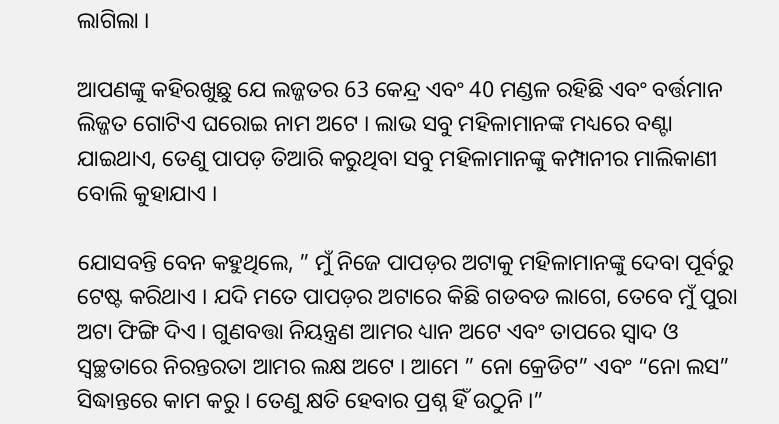ଲାଗିଲା ।

ଆପଣଙ୍କୁ କହିରଖୁଛୁ ଯେ ଲଜ୍ଜତର 63 କେନ୍ଦ୍ର ଏବଂ 40 ମଣ୍ଡଳ ରହିଛି ଏବଂ ବର୍ତ୍ତମାନ ଲିଜ୍ଜତ ଗୋଟିଏ ଘରୋଇ ନାମ ଅଟେ । ଲାଭ ସବୁ ମହିଳାମାନଙ୍କ ମଧ୍ୟରେ ବଣ୍ଟା ଯାଇଥାଏ, ତେଣୁ ପାପଡ଼ ତିଆରି କରୁଥିବା ସବୁ ମହିଳାମାନଙ୍କୁ କମ୍ପାନୀର ମାଲିକାଣୀ ବୋଲି କୁହାଯାଏ ।

ଯୋସବନ୍ତି ବେନ କହୁଥିଲେ, ” ମୁଁ ନିଜେ ପାପଡ଼ର ଅଟାକୁ ମହିଳାମାନଙ୍କୁ ଦେବା ପୂର୍ବରୁ ଟେଷ୍ଟ କରିଥାଏ । ଯଦି ମତେ ପାପଡ଼ର ଅଟାରେ କିଛି ଗଡବଡ ଲାଗେ, ତେବେ ମୁଁ ପୁରା ଅଟା ଫିଙ୍ଗି ଦିଏ । ଗୁଣବତ୍ତା ନିୟନ୍ତ୍ରଣ ଆମର ଧ୍ୟାନ ଅଟେ ଏବଂ ତାପରେ ସ୍ଵାଦ ଓ ସ୍ବଚ୍ଛତାରେ ନିରନ୍ତରତା ଆମର ଲକ୍ଷ ଅଟେ । ଆମେ ” ନୋ କ୍ରେଡିଟ” ଏବଂ “ନୋ ଲସ” ସିଦ୍ଧାନ୍ତରେ କାମ କରୁ । ତେଣୁ କ୍ଷତି ହେବାର ପ୍ରଶ୍ନ ହିଁ ଉଠୁନି ।”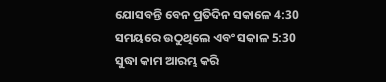ଯୋସବନ୍ତି ବେନ ପ୍ରତିଦିନ ସକାଳେ 4:30 ସମୟରେ ଉଠୁଥିଲେ ଏବଂ ସକାଳ 5:30 ସୁଦ୍ଧା କାମ ଆରମ୍ଭ କରି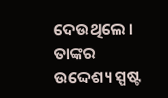ଦେଉଥିଲେ । ତାଙ୍କର ଉଦ୍ଦେଶ୍ୟ ସ୍ପଷ୍ଟ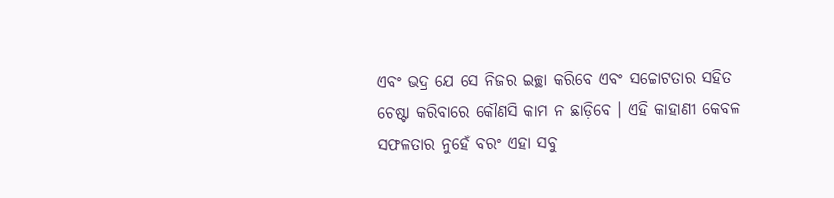ଏବଂ ଭଦ୍ର ଯେ ସେ ନିଜର ଇଚ୍ଛା କରିବେ ଏବଂ ସଚ୍ଚୋଟତାର ସହିତ ଚେଷ୍ଟା କରିବାରେ କୌଣସି କାମ ନ ଛାଡ଼ିବେ । ଏହି କାହାଣୀ କେବଳ ସଫଳତାର ନୁହେଁ ବରଂ ଏହା ସବୁ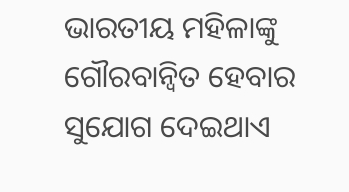ଭାରତୀୟ ମହିଳାଙ୍କୁ ଗୌରବାନ୍ୱିତ ହେବାର ସୁଯୋଗ ଦେଇଥାଏ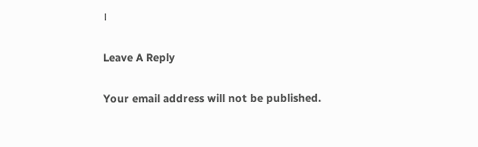।

Leave A Reply

Your email address will not be published.